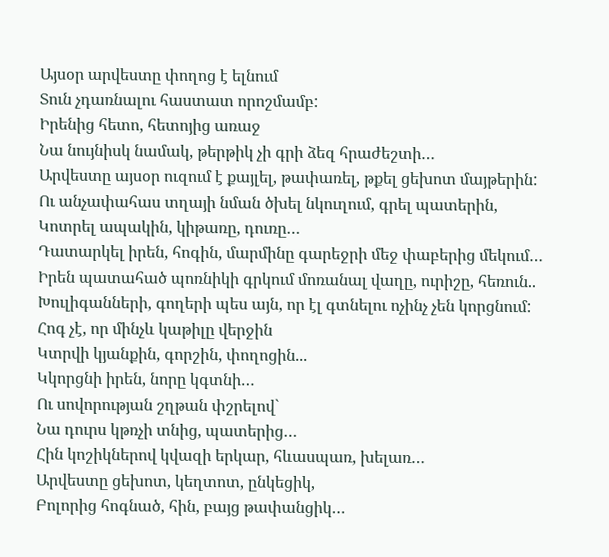Այսօր արվեստը փողոց է ելնում
Տուն չդառնալու հաստատ որոշմամբ:
Իրենից հետո, հետոյից առաջ
Նա նույնիսկ նամակ, թերթիկ չի գրի ձեզ հրաժեշտի…
Արվեստը այսօր ուզում է քայլել, թափառել, թքել ցեխոտ մայթերին:
Ու անչափահաս տղայի նման ծխել նկուղում, գրել պատերին,
Կոտրել ապակին, կիթառը, դուռը…
Դատարկել իրեն, հոգին, մարմինը գարեջրի մեջ փաբերից մեկում…
Իրեն պատահած պոռնիկի գրկում մոռանալ վաղը, ուրիշը, հեռուն..
Խուլիգանների, գողերի պես այն, որ էլ գտնելու ոչինչ չեն կորցնում:
Հոգ չէ, որ մինչև կաթիլը վերջին
Կտրվի կյանքին, գորշին, փողոցին...
Կկորցնի իրեն, նորը կգտնի…
Ու սովորության շղթան փշրելով`
Նա դուրս կթռչի տնից, պատերից…
Հին կոշիկներով կվազի երկար, հևասպառ, խելառ…
Արվեստը ցեխոտ, կեղտոտ, ընկեցիկ,
Բոլորից հոգնած, հին, բայց թափանցիկ…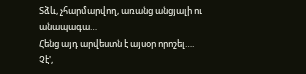Տձև, չհարմարվող, առանց անցյալի ու անապագա…
Հենց այդ արվեստն է այսօր որոշել….
Չէ',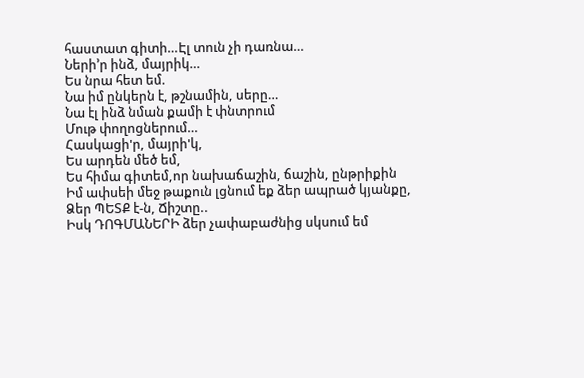հաստատ գիտի…Էլ տուն չի դառնա…
Ների’ր ինձ, մայրիկ…
Ես նրա հետ եմ.
Նա իմ ընկերն է, թշնամին, սերը…
Նա էլ ինձ նման քամի է փնտրում
Մութ փողոցներում…
Հասկացի'ր, մայրի'կ,
Ես արդեն մեծ եմ,
Ես հիմա գիտեմ,որ նախաճաշին, ճաշին, ընթրիքին
Իմ ափսեի մեջ թաքուն լցնում եք ձեր ապրած կյանքը,
Ձեր ՊԵՏՔ է-ն, Ճիշտը..
Իսկ ԴՈԳՄԱՆԵՐԻ ձեր չափաբաժնից սկսում եմ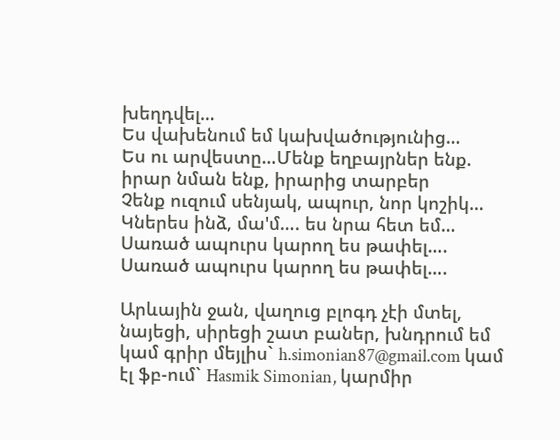խեղդվել…
Ես վախենում եմ կախվածությունից…
Ես ու արվեստը…Մենք եղբայրներ ենք. իրար նման ենք, իրարից տարբեր
Չենք ուզում սենյակ, ապուր, նոր կոշիկ…
Կներես ինձ, մա'մ…. ես նրա հետ եմ…
Սառած ապուրս կարող ես թափել….
Սառած ապուրս կարող ես թափել….

Արևային ջան, վաղուց բլոգդ չէի մտել, նայեցի, սիրեցի շատ բաներ, խնդրում եմ կամ գրիր մեյլիս` h.simonian87@gmail.com կամ էլ ֆբ-ում` Hasmik Simonian, կարմիր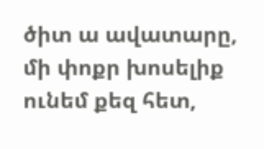ծիտ ա ավատարը, մի փոքր խոսելիք ունեմ քեզ հետ,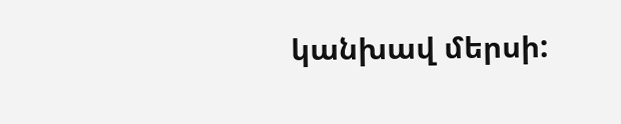կանխավ մերսի: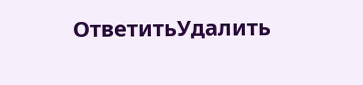ОтветитьУдалить